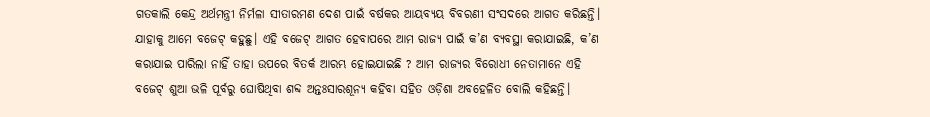ଗତକାଲି କେନ୍ଦ୍ର ଅର୍ଥମନ୍ତ୍ରୀ ନିର୍ମଳା ସୀତାରମଣ ଦେଶ ପାଇଁ ବର୍ଷକର ଆୟବ୍ୟୟ ବିବରଣୀ ସଂସଦରେ ଆଗତ କରିଛନ୍ତି। ଯାହାକୁ ଆମେ ବଜେଟ୍ କହୁଛୁ। ଏହି ବଜେଟ୍ ଆଗତ ହେବାପରେ ଆମ ରାଜ୍ୟ ପାଇଁ କ’ଣ ବ୍ୟବସ୍ଥା କରାଯାଇଛି, କ’ଣ କରାଯାଇ ପାରିଲା ନାହିଁ ତାହା ଉପରେ ବିତର୍କ ଆରମ୍ଭ ହୋଇଯାଇଛି ? ଆମ ରାଜ୍ୟର ବିରୋଧୀ ନେତାମାନେ ଏହି ବଜେଟ୍ ଶୁଆ ଭଳି ପୂର୍ବରୁ ଘୋଷିଥିବା ଶବ୍ଦ ଅନ୍ତଃସାରଶୂନ୍ୟ କହିବା ସହିତ ଓଡ଼ିଶା ଅବହେଳିତ ବୋଲି କହିଛନ୍ତି।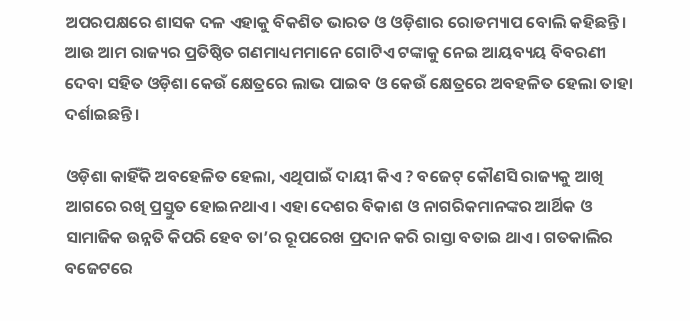ଅପରପକ୍ଷରେ ଶାସକ ଦଳ ଏହାକୁ ବିକଶିତ ଭାରତ ଓ ଓଡ଼ିଶାର ରୋଡମ୍ୟାପ ବୋଲି କହିଛନ୍ତି।
ଆଉ ଆମ ରାଜ୍ୟର ପ୍ରତିଷ୍ଠିତ ଗଣମାଧ୍ୟମମାନେ ଗୋଟିଏ ଟଙ୍କାକୁ ନେଇ ଆୟବ୍ୟୟ ବିବରଣୀ ଦେବା ସହିତ ଓଡ଼ିଶା କେଉଁ କ୍ଷେତ୍ରରେ ଲାଭ ପାଇବ ଓ କେଉଁ କ୍ଷେତ୍ରରେ ଅବହଳିତ ହେଲା ତାହା ଦର୍ଶାଇଛନ୍ତି।

ଓଡ଼ିଶା କାହିଁକି ଅବହେଳିତ ହେଲା, ଏଥିପାଇଁ ଦାୟୀ କିଏ ? ବଜେଟ୍ କୌଣସି ରାଜ୍ୟକୁ ଆଖି ଆଗରେ ରଖି ପ୍ରସ୍ତୁତ ହୋଇନଥାଏ। ଏହା ଦେଶର ବିକାଶ ଓ ନାଗରିକମାନଙ୍କର ଆର୍ଥିକ ଓ ସାମାଜିକ ଉନ୍ନତି କିପରି ହେବ ତା’ର ରୂପରେଖ ପ୍ରଦାନ କରି ରାସ୍ତା ବତାଇ ଥାଏ। ଗତକାଲିର ବଜେଟରେ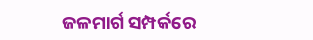ଜଳମାର୍ଗ ସମ୍ପର୍କରେ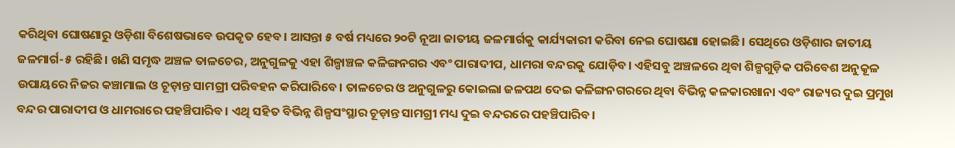କରିଥିବା ଘୋଷଣାରୁ ଓଡ଼ିଶା ବିଶେଷଭାବେ ଉପକୃତ ହେବ। ଆସନ୍ତା ୫ ବର୍ଷ ମଧ୍ୟରେ ୨୦ଟି ନୂଆ ଜାତୀୟ ଜଳମାର୍ଗକୁ କାର୍ଯ୍ୟକାରୀ କରିବା ନେଇ ଘୋଷଣା ହୋଇଛି। ସେଥିରେ ଓଡ଼ିଶାର ଜାତୀୟ ଜଳମାର୍ଗ-୫ ରହିଛି। ଖଣି ସମୃଦ୍ଧ ଅଞ୍ଚଳ ତାଳଚେର, ଅନୁଗୁଳକୁ ଏହା ଶିଳ୍ପାଞ୍ଚଳ କଳିଙ୍ଗନଗର ଏବଂ ପାରାଦୀପ, ଧାମରା ବନ୍ଦରକୁ ଯୋଡ଼ିବ। ଏହିସବୁ ଅଞ୍ଚଳରେ ଥିବା ଶିଳ୍ପଗୁଡ଼ିକ ପରିବେଶ ଅନୁକୂଳ ଉପାୟରେ ନିଜର କଞ୍ଚାମାଲ ଓ ଚୂଡ଼ାନ୍ତ ସାମଗ୍ରୀ ପରିବହନ କରିପାରିବେ। ତାଳଚେର ଓ ଅନୁଗୁଳରୁ କୋଇଲା ଜଳପଥ ଦେଇ କଳିଙ୍ଗନଗରରେ ଥିବା ବିଭିନ୍ନ କଳକାରଖାନା ଏବଂ ରାଜ୍ୟର ଦୁଇ ପ୍ରମୁଖ ବନ୍ଦର ପାରାଦୀପ ଓ ଧାମରାରେ ପହଞ୍ଚିପାରିବ। ଏଥି ସହିତ ବିଭିନ୍ନ ଶିଳ୍ପସଂସ୍ଥାର ଚୂଡ଼ାନ୍ତ ସାମଗ୍ରୀ ମଧ୍ୟ ଦୁଇ ବନ୍ଦରରେ ପହଞ୍ଚିପାରିବ।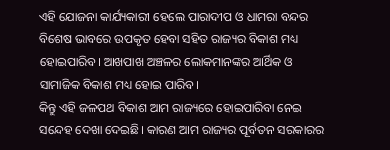ଏହି ଯୋଜନା କାର୍ଯ୍ୟକାରୀ ହେଲେ ପାରାଦୀପ ଓ ଧାମରା ବନ୍ଦର ବିଶେଷ ଭାବରେ ଉପକୃତ ହେବା ସହିତ ରାଜ୍ୟର ବିକାଶ ମଧ୍ୟ ହୋଇପାରିବ। ଆଖପାଖ ଅଞ୍ଚଳର ଲୋକମାନଙ୍କର ଆର୍ଥିକ ଓ ସାମାଜିକ ବିକାଶ ମଧ୍ୟ ହୋଇ ପାରିବ।
କିନ୍ତୁ ଏହି ଜଳପଥ ବିକାଶ ଆମ ରାଜ୍ୟରେ ହୋଇପାରିବା ନେଇ ସନ୍ଦେହ ଦେଖା ଦେଇଛି। କାରଣ ଆମ ରାଜ୍ୟର ପୂର୍ବତନ ସରକାରର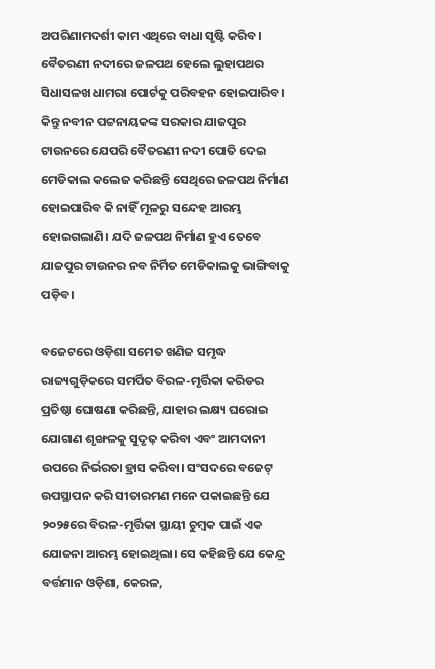ଅପରିଣାମଦର୍ଶୀ କାମ ଏଥିରେ ବାଧା ସୃଷ୍ଟି କରିବ। ବୈତରଣୀ ନଦୀରେ ଜଳପଥ ହେଲେ ଲୁହାପଥର ସିଧାସଳଖ ଧାମରା ପୋର୍ଟକୁ ପରିବହନ ହୋଇପାରିବ। କିନ୍ତୁ ନବୀନ ପଟ୍ଟନାୟକଙ୍କ ସରକାର ଯାଜପୁର ଟାଉନରେ ଯେପରି ବୈତରଣୀ ନଦୀ ପୋତି ଦେଇ ମେଡିକାଲ କଲେଜ କରିଛନ୍ତି ସେଥିରେ ଜଳପଥ ନିର୍ମାଣ ହୋଇପାରିବ କି ନାହିଁ ମୂଳରୁ ସନ୍ଦେହ ଆରମ୍ଭ ହୋଇଗଲାଣି। ଯଦି ଜଳପଥ ନିର୍ମାଣ ହୁଏ ତେବେ ଯାଜପୁର ଟାଉନର ନବ ନିର୍ମିତ ମେଡିକାଲକୁ ଭାଙ୍ଗିବାକୁ ପଡ଼ିବ।

ବଜେଟରେ ଓଡ଼ିଶା ସମେତ ଖଣିଜ ସମୃଦ୍ଧ ରାଜ୍ୟଗୁଡ଼ିକରେ ସମର୍ପିତ ବିରଳ-ମୃର୍ତ୍ତିକା କରିଡର ପ୍ରତିଷ୍ଠା ଘୋଷଣା କରିଛନ୍ତି, ଯାହାର ଲକ୍ଷ୍ୟ ଘରୋଇ ଯୋଗାଣ ଶୃଙ୍ଖଳକୁ ସୁଦୃଢ଼ କରିବା ଏବଂ ଆମଦାନୀ ଉପରେ ନିର୍ଭରତା ହ୍ରାସ କରିବା। ସଂସଦରେ ବଜେଟ୍ ଉପସ୍ଥାପନ କରି ସୀତାରମଣ ମନେ ପକାଇଛନ୍ତି ଯେ ୨୦୨୫ରେ ବିରଳ-ମୃର୍ତ୍ତିକା ସ୍ଥାୟୀ ଚୁମ୍ବକ ପାଇଁ ଏକ ଯୋଜନା ଆରମ୍ଭ ହୋଇଥିଲା। ସେ କହିଛନ୍ତି ଯେ କେନ୍ଦ୍ର ବର୍ତ୍ତମାନ ଓଡ଼ିଶା, କେରଳ,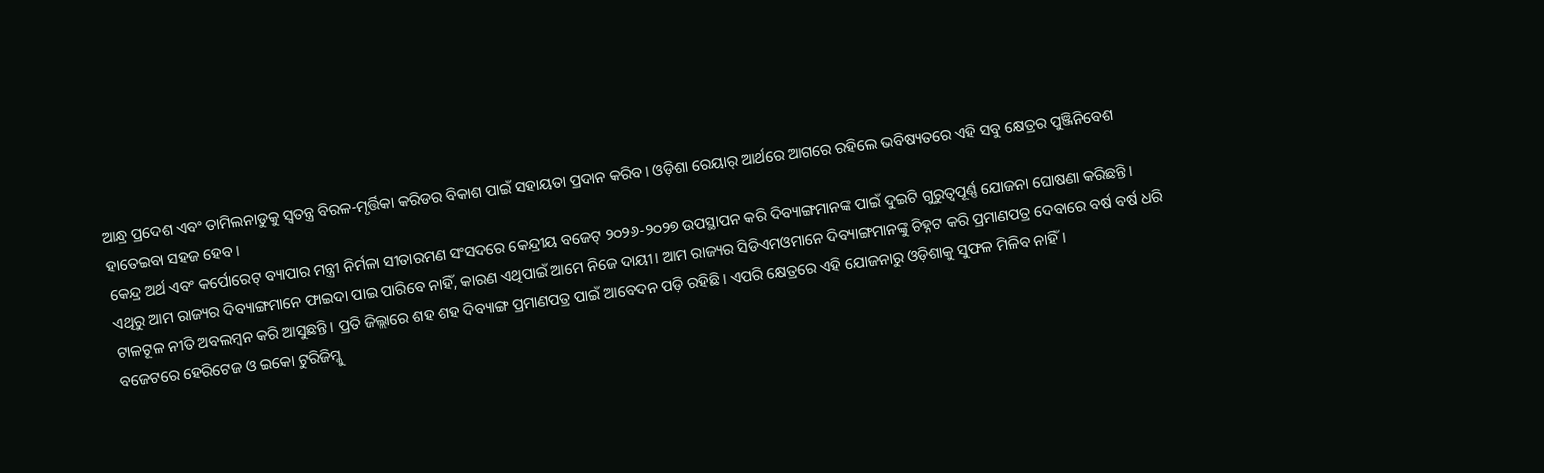ଆନ୍ଧ୍ର ପ୍ରଦେଶ ଏବଂ ତାମିଲନାଡୁକୁ ସ୍ୱତନ୍ତ୍ର ବିରଳ-ମୃର୍ତ୍ତିକା କରିଡର ବିକାଶ ପାଇଁ ସହାୟତା ପ୍ରଦାନ କରିବ। ଓଡ଼ିଶା ରେୟାର୍ ଆର୍ଥରେ ଆଗରେ ରହିଲେ ଭବିଷ୍ୟତରେ ଏହି ସବୁ କ୍ଷେତ୍ରର ପୁଞ୍ଜିନିବେଶ ହାତେଇବା ସହଜ ହେବ।
କେନ୍ଦ୍ର ଅର୍ଥ ଏବଂ କର୍ପୋରେଟ୍ ବ୍ୟାପାର ମନ୍ତ୍ରୀ ନିର୍ମଳା ସୀତାରମଣ ସଂସଦରେ କେନ୍ଦ୍ରୀୟ ବଜେଟ୍ ୨୦୨୬-୨୦୨୭ ଉପସ୍ଥାପନ କରି ଦିବ୍ୟାଙ୍ଗମାନଙ୍କ ପାଇଁ ଦୁଇଟି ଗୁରୁତ୍ୱପୂର୍ଣ୍ଣ ଯୋଜନା ଘୋଷଣା କରିଛନ୍ତି। ଏଥିରୁ ଆମ ରାଜ୍ୟର ଦିବ୍ୟାଙ୍ଗମାନେ ଫାଇଦା ପାଇ ପାରିବେ ନାହିଁ, କାରଣ ଏଥିପାଇଁ ଆମେ ନିଜେ ଦାୟୀ। ଆମ ରାଜ୍ୟର ସିଡିଏମଓମାନେ ଦିବ୍ୟାଙ୍ଗମାନଙ୍କୁ ଚିହ୍ନଟ କରି ପ୍ରମାଣପତ୍ର ଦେବାରେ ବର୍ଷ ବର୍ଷ ଧରି ଟାଳଟୂଳ ନୀତି ଅବଲମ୍ବନ କରି ଆସୁଛନ୍ତି। ପ୍ରତି ଜିଲ୍ଲାରେ ଶହ ଶହ ଦିବ୍ୟାଙ୍ଗ ପ୍ରମାଣପତ୍ର ପାଇଁ ଆବେଦନ ପଡ଼ି ରହିଛି। ଏପରି କ୍ଷେତ୍ରରେ ଏହି ଯୋଜନାରୁ ଓଡ଼ିଶାକୁ ସୁଫଳ ମିଳିବ ନାହିଁ।
ବଜେଟରେ ହେରିଟେଜ ଓ ଇକୋ ଟୁରିଜିମ୍କୁ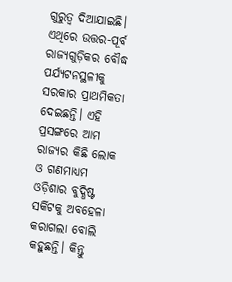ଗୁରୁତ୍ୱ ଦିଆଯାଇଛି। ଏଥିରେ ଉତ୍ତର-ପୂର୍ବ ରାଜ୍ୟଗୁଡ଼ିକର ବୌଦ୍ଧ ପର୍ଯ୍ୟଟନସ୍ଥଳୀକୁ ସରକାର ପ୍ରାଥମିକତା ଦେଇଛନ୍ତି। ଏହି ପ୍ରସଙ୍ଗରେ ଆମ ରାଜ୍ୟର କିଛି ଲୋକ ଓ ଗଣମାଧ୍ୟମ ଓଡ଼ିଶାର ବୁଦ୍ଧିଷ୍ଟ ସର୍କିଟକୁ ଅବହେଳା କରାଗଲା ବୋଲି କହୁଛନ୍ତି। କିନ୍ତୁ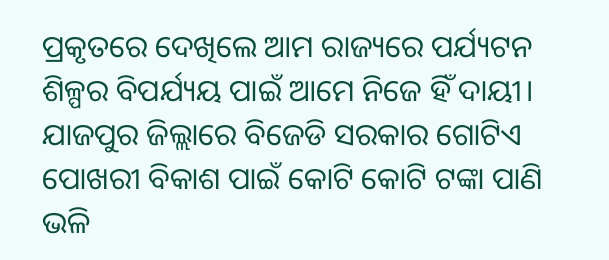ପ୍ରକୃତରେ ଦେଖିଲେ ଆମ ରାଜ୍ୟରେ ପର୍ଯ୍ୟଟନ ଶିଳ୍ପର ବିପର୍ଯ୍ୟୟ ପାଇଁ ଆମେ ନିଜେ ହିଁ ଦାୟୀ। ଯାଜପୁର ଜିଲ୍ଲାରେ ବିଜେଡି ସରକାର ଗୋଟିଏ ପୋଖରୀ ବିକାଶ ପାଇଁ କୋଟି କୋଟି ଟଙ୍କା ପାଣି ଭଳି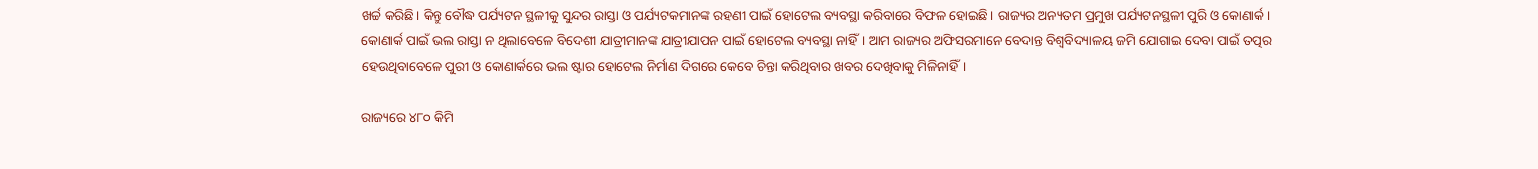ଖର୍ଚ୍ଚ କରିଛି। କିନ୍ତୁ ବୌଦ୍ଧ ପର୍ଯ୍ୟଟନ ସ୍ଥଳୀକୁ ସୁନ୍ଦର ରାସ୍ତା ଓ ପର୍ଯ୍ୟଟକମାନଙ୍କ ରହଣୀ ପାଇଁ ହୋଟେଲ ବ୍ୟବସ୍ଥା କରିବାରେ ବିଫଳ ହୋଇଛି। ରାଜ୍ୟର ଅନ୍ୟତମ ପ୍ରମୁଖ ପର୍ଯ୍ୟଟନସ୍ଥଳୀ ପୁରି ଓ କୋଣାର୍କ। କୋଣାର୍କ ପାଇଁ ଭଲ ରାସ୍ତା ନ ଥିଲାବେଳେ ବିଦେଶୀ ଯାତ୍ରୀମାନଙ୍କ ଯାତ୍ରୀଯାପନ ପାଇଁ ହୋଟେଲ ବ୍ୟବସ୍ଥା ନାହିଁ। ଆମ ରାଜ୍ୟର ଅଫିସରମାନେ ବେଦାନ୍ତ ବିଶ୍ୱବିଦ୍ୟାଳୟ ଜମି ଯୋଗାଇ ଦେବା ପାଇଁ ତତ୍ପର ହେଉଥିବାବେଳେ ପୁରୀ ଓ କୋଣାର୍କରେ ଭଲ ଷ୍ଟାର ହୋଟେଲ ନିର୍ମାଣ ଦିଗରେ କେବେ ଚିନ୍ତା କରିଥିବାର ଖବର ଦେଖିବାକୁ ମିଳିନାହିଁ।

ରାଜ୍ୟରେ ୪୮୦ କିମି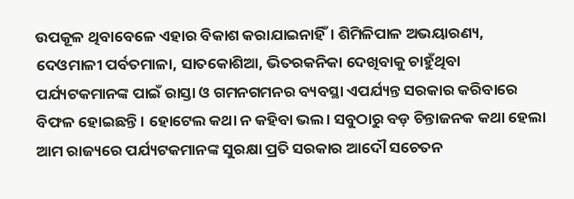ଉପକୂଳ ଥିବାବେଳେ ଏହାର ବିକାଶ କରାଯାଇନାହିଁ। ଶିମିଳିପାଳ ଅଭୟାରଣ୍ୟ, ଦେଓମାଳୀ ପର୍ବତମାଳା, ସାତକୋଶିଆ, ଭିତରକନିକା ଦେଖିବାକୁ ଚାହୁଁଥିବା ପର୍ଯ୍ୟଟକମାନଙ୍କ ପାଇଁ ରାସ୍ତା ଓ ଗମନଗମନର ବ୍ୟବସ୍ଥା ଏପର୍ଯ୍ୟନ୍ତ ସରକାର କରିବାରେ ବିଫଳ ହୋଇଛନ୍ତି। ହୋଟେଲ କଥା ନ କହିବା ଭଲ। ସବୁଠାରୁ ବଡ଼ ଚିନ୍ତାଜନକ କଥା ହେଲା ଆମ ରାଜ୍ୟରେ ପର୍ଯ୍ୟଟକମାନଙ୍କ ସୁରକ୍ଷା ପ୍ରତି ସରକାର ଆଦୌ ସଚେତନ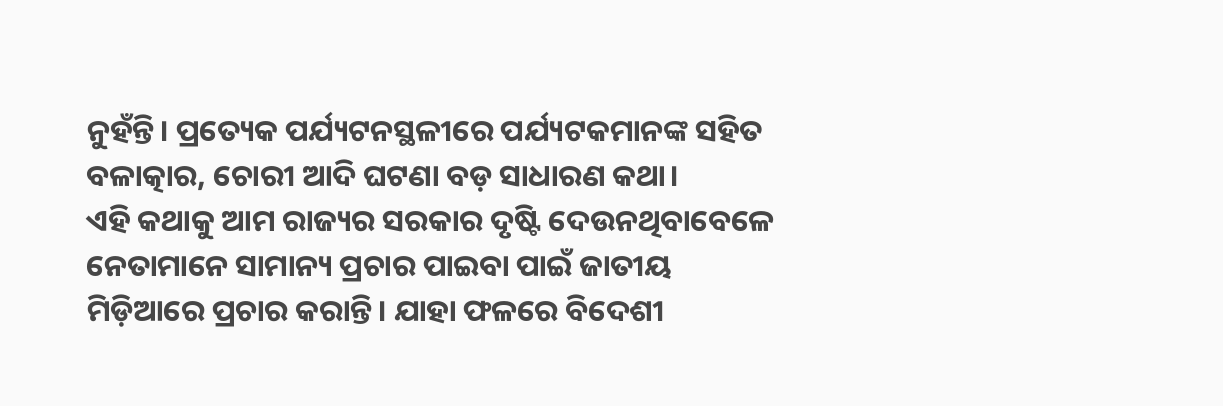ନୁହଁନ୍ତି। ପ୍ରତ୍ୟେକ ପର୍ଯ୍ୟଟନସ୍ଥଳୀରେ ପର୍ଯ୍ୟଟକମାନଙ୍କ ସହିତ ବଳାତ୍କାର, ଚୋରୀ ଆଦି ଘଟଣା ବଡ଼ ସାଧାରଣ କଥା।
ଏହି କଥାକୁ ଆମ ରାଜ୍ୟର ସରକାର ଦୃଷ୍ଟି ଦେଉନଥିବାବେଳେ ନେତାମାନେ ସାମାନ୍ୟ ପ୍ରଚାର ପାଇବା ପାଇଁ ଜାତୀୟ ମିଡ଼ିଆରେ ପ୍ରଚାର କରାନ୍ତି। ଯାହା ଫଳରେ ବିଦେଶୀ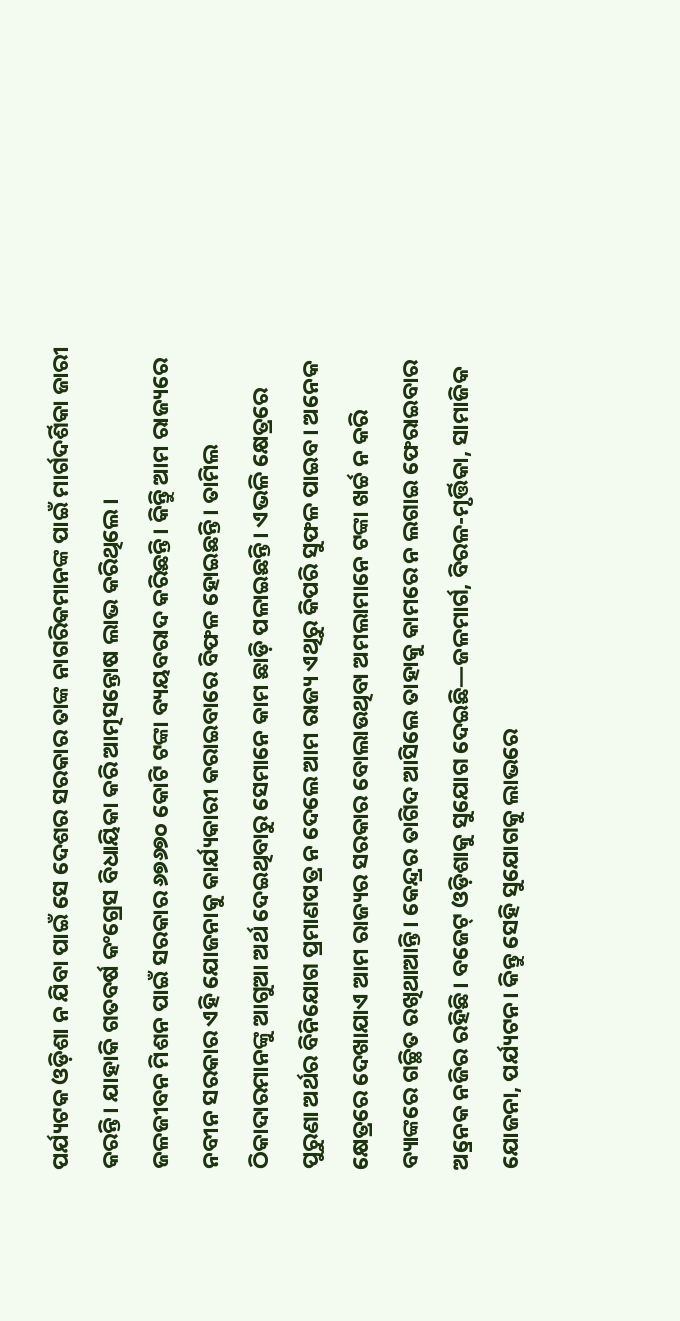ପର୍ଯ୍ୟଟକ ଓଡ଼ିଶା ନ ଯିବା ପାଇଁ ସେ ଦେଶର ସରକାର ତାଙ୍କ ନାଗରିକମାନଙ୍କ ପାଇଁ ମାର୍ଗଦର୍ଶିକା ଜାରୀ କରନ୍ତି। ଯାହାକି ଗତବର୍ଷ କଂଗ୍ରେସ ବିଧାୟିକା କରି ଆତ୍ମସନ୍ତୋଷ ଲାଭ କରିଥିଲେ।
ଜଳଜୀବନ ମିଶନ ପାଇଁ ସରକାର ୬୭୬୭୦ କୋଟି ଟଙ୍କା ବ୍ୟୟବରାଦ କରିଛନ୍ତି। କିନ୍ତିୁ ଆମ ରାଜ୍ୟରେ ନବୀନ ସରକାର ଏହି ଯୋଜନାକୁ କାର୍ଯ୍ୟକାରୀ କରାଇବାରେ ବିଫଳ ହୋଇଛନ୍ତି। ତାମିଲ ଠିକାଦାରମାନଙ୍କୁ ଆଗୁଆ ଅର୍ଥ ଦେଇଥିବାରୁ ସେମାନେ କାମ ଛାଡ଼ି ପଳାଇଛନ୍ତି। ଏଭଳି କ୍ଷେତ୍ରରେ ପୁରୁଣା ଅର୍ଥର ବିନିଯୋଗ ପ୍ରମାଣପତ୍ର ନ ଦେଲେ ଆମ ରାଜ୍ୟ ଏଥିରୁ କିପରି ସୁଫଳ ପାଇବ। ଅନେକ କ୍ଷେତ୍ରରେ ଦେଖାଯାଏ ଆମ ରାଜ୍ୟର ସରକାର ବୋଲାଉଥିବା ଅମଲାମାନେ ଟଙ୍କା ଖର୍ଚ୍ଚ ନ କରି ବ୍ୟାଙ୍କରେ ଗଚ୍ଛିତ ରଖିଥାଆନ୍ତି। କେନ୍ଦ୍ରର ତାଗିଦ ଆସିଲେ ତାହାକୁ କାମରେ ନ ଲଗାଇ ଫେରାଇବାର ଅ୍ରନେକ ନଜିର ରହିଛି। ବଜେଟ୍ ଓଡ଼ିଶାକୁ ସୁଯୋଗ ଦେଇଛି—ଜଳମାର୍ଗ, ବିରଳ-ମୃର୍ତ୍ତିକା, ସାମାଜିକ ଯୋଜନା, ପର୍ଯ୍ୟଟନ। କିନ୍ତୁ ସେହି ସୁଯୋଗକୁ ଲାଭରେ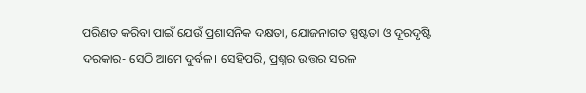ପରିଣତ କରିବା ପାଇଁ ଯେଉଁ ପ୍ରଶାସନିକ ଦକ୍ଷତା, ଯୋଜନାଗତ ସ୍ପଷ୍ଟତା ଓ ଦୂରଦୃଷ୍ଟି ଦରକାର- ସେଠି ଆମେ ଦୁର୍ବଳ। ସେହିପରି, ପ୍ରଶ୍ନର ଉତ୍ତର ସରଳ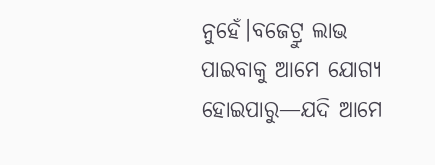ନୁହେଁ।ବଜେଟ୍ରୁ ଲାଭ ପାଇବାକୁ ଆମେ ଯୋଗ୍ୟ ହୋଇପାରୁ—ଯଦି ଆମେ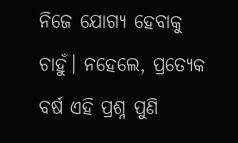ନିଜେ ଯୋଗ୍ୟ ହେବାକୁ ଚାହୁଁ। ନହେଲେ, ପ୍ରତ୍ୟେକ ବର୍ଷ ଏହି ପ୍ରଶ୍ନ ପୁଣି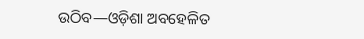ଉଠିବ—ଓଡ଼ିଶା ଅବହେଳିତ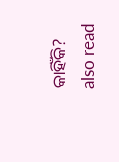କାହିଁକି?
also read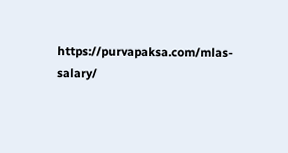https://purvapaksa.com/mlas-salary/